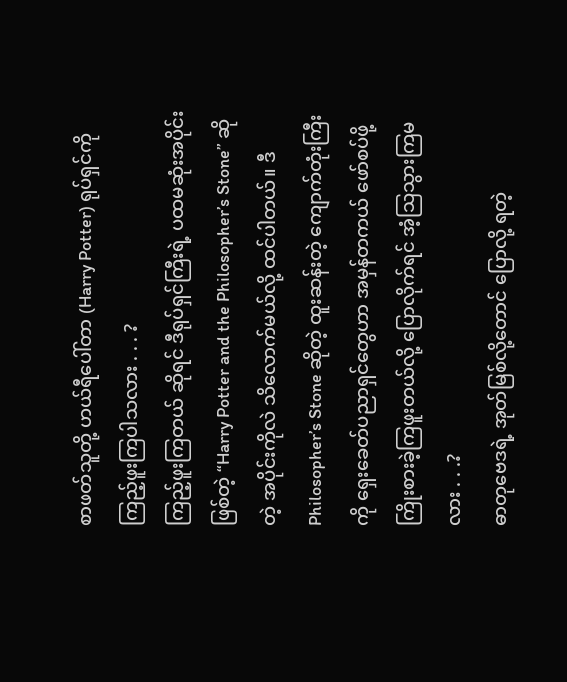စာဖတ်သူတို့ ဟယ်ရီပေါ်တာ (Harry Potter) ရုပ်ရှင်ကို ကြည့်ဖူးကြပါသလား . . . ?
ကြည့်ဖူးကြတယ် ဆိုရင် ဒီရုပ်ရှင်ကြီးရဲ့ ပထမဆုံးအပိုင်းဖြစ်တဲ့ “Harry Potter and the Philosopher’s Stone” ဆိုတဲ့ အပိုင်းကိုလဲ သိလောက်မယ်လို့ ထင်ပါတယ်။ ဒီ Philosopher’s Stone ဆိုတဲ့ ထူးဆန်းတဲ့ ကျောက်တုံးကြီးကို ရှေးခေတ်ပညာရှင်တွေဟာ အမှန်တကယ် ဖော်စပ်ဖို့ ကြိုးစားခဲ့ကြဖူးတယ်လို့ ပြောလိုက်ရင် အံ့သြသွားကြမလား . . .?
ဓာတုဗေဒရဲ့ အုတ်မြစ်လို့တောင် ပြောလို့ ရတဲ့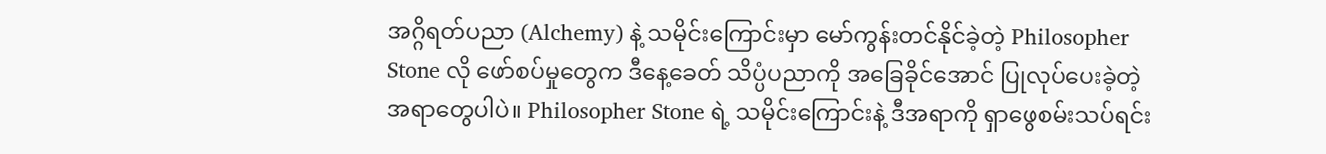အဂ္ဂိရတ်ပညာ (Alchemy) နဲ့ သမိုင်းကြောင်းမှာ မော်ကွန်းတင်နိုင်ခဲ့တဲ့ Philosopher Stone လို ဖော်စပ်မှုတွေက ဒီနေ့ခေတ် သိပ္ပံပညာကို အခြေခိုင်အောင် ပြုလုပ်ပေးခဲ့တဲ့ အရာတွေပါပဲ။ Philosopher Stone ရဲ့ သမိုင်းကြောင်းနဲ့ ဒီအရာကို ရှာဖွေစမ်းသပ်ရင်း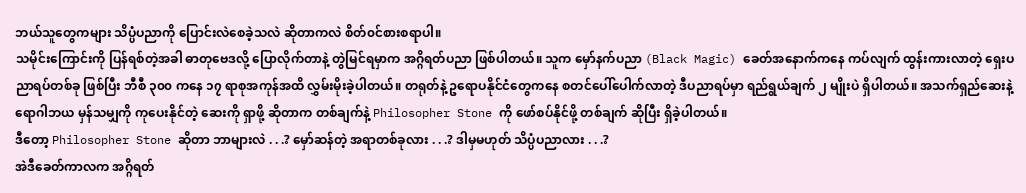ဘယ်သူတွေကများ သိပ္ပံပညာကို ပြောင်းလဲစေခဲ့သလဲ ဆိုတာကလဲ စိတ်၀င်စားစရာပါ။
သမိုင်းကြောင်းကို ပြန်ရစ်တဲ့အခါ ဓာတုဗေဒလို့ ပြောလိုက်တာနဲ့ တွဲမြင်ရမှာက အဂ္ဂိရတ်ပညာ ဖြစ်ပါတယ်။ သူက မှော်နက်ပညာ (Black Magic) ခေတ်အနောက်ကနေ ကပ်လျက် ထွန်းကားလာတဲ့ ရှေးပညာရပ်တစ်ခု ဖြစ်ပြီး ဘီစီ ၃၀၀ ကနေ ၁၇ ရာစုအကုန်အထိ လွှမ်းမိုးခဲ့ပါတယ်။ တရုတ်နဲ့ ဥရောပနိုင်ငံတွေကနေ စတင်ပေါ်ပေါက်လာတဲ့ ဒီပညာရပ်မှာ ရည်ရွယ်ချက် ၂ မျိုးပဲ ရှိပါတယ်။ အသက်ရှည်ဆေးနဲ့ ရောဂါဘယ မှန်သမျှကို ကုပေးနိုင်တဲ့ ဆေးကို ရှာဖို့ ဆိုတာက တစ်ချက်နဲ့ Philosopher Stone ကို ဖော်စပ်နိုင်ဖို့ တစ်ချက် ဆိုပြီး ရှိခဲ့ပါတယ်။
ဒီတော့ Philosopher Stone ဆိုတာ ဘာများလဲ . . .? မှော်ဆန်တဲ့ အရာတစ်ခုလား . . .? ဒါမှမဟုတ် သိပ္ပံပညာလား . . .?
အဲဒီခေတ်ကာလက အဂ္ဂိရတ်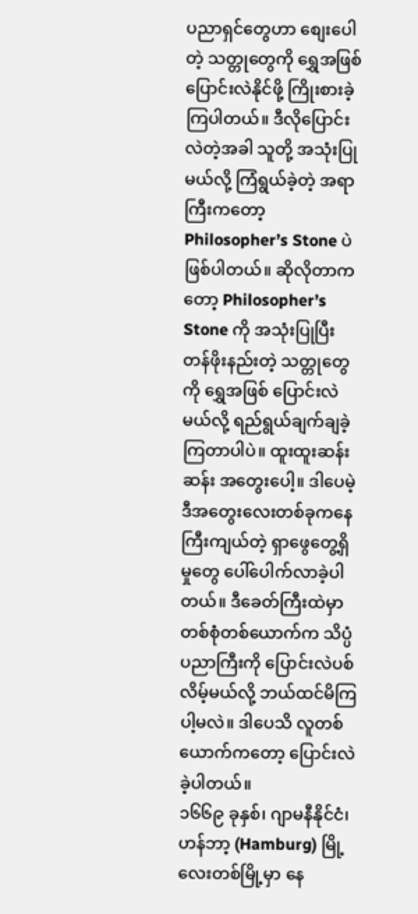ပညာရှင်တွေဟာ စျေးပေါတဲ့ သတ္တုတွေကို ရွှေအဖြစ် ပြောင်းလဲနိုင်ဖို့ ကြိုးစားခဲ့ကြပါတယ်။ ဒီလိုပြောင်းလဲတဲ့အခါ သူတို့ အသုံးပြုမယ်လို့ ကြံရွယ်ခဲ့တဲ့ အရာကြီးကတော့ Philosopher’s Stone ပဲ ဖြစ်ပါတယ်။ ဆိုလိုတာကတော့ Philosopher’s Stone ကို အသုံးပြုပြီး တန်ဖိုးနည်းတဲ့ သတ္တုတွေကို ရွှေအဖြစ် ပြောင်းလဲမယ်လို့ ရည်ရွယ်ချက်ချခဲ့ကြတာပါပဲ။ ထူးထူးဆန်းဆန်း အတွေးပေါ့။ ဒါပေမဲ့ ဒီအတွေးလေးတစ်ခုကနေ ကြီးကျယ်တဲ့ ရှာဖွေတွေ့ရှိမှုတွေ ပေါ်ပေါက်လာခဲ့ပါတယ်။ ဒီခေတ်ကြီးထဲမှာ တစ်စုံတစ်ယောက်က သိပ္ပံပညာကြီးကို ပြောင်းလဲပစ်လိမ့်မယ်လို့ ဘယ်ထင်မိကြပါ့မလဲ။ ဒါပေသိ လူတစ်ယောက်ကတော့ ပြောင်းလဲခဲ့ပါတယ်။
၁၆၆၉ ခုနှစ်၊ ဂျာမနီနိုင်ငံ၊ ဟန်ဘာ့ (Hamburg) မြို့လေးတစ်မြို့မှာ နေ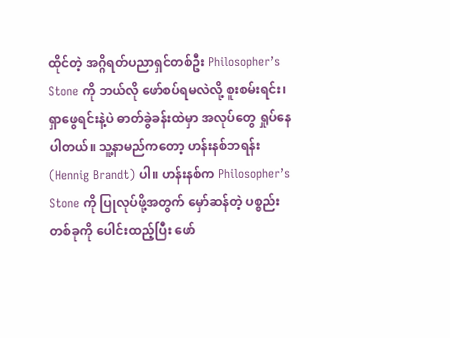ထိုင်တဲ့ အဂ္ဂိရတ်ပညာရှင်တစ်ဦး Philosopher’s Stone ကို ဘယ်လို ဖော်စပ်ရမလဲလို့ စူးစမ်းရင်း၊ ရှာဖွေရင်းနဲ့ပဲ ဓာတ်ခွဲခန်းထဲမှာ အလုပ်တွေ ရှုပ်နေပါတယ်။ သူ့နာမည်ကတော့ ဟန်းနစ်ဘရန်း (Hennig Brandt) ပါ။ ဟန်းနစ်က Philosopher’s Stone ကို ပြုလုပ်ဖို့အတွက် မှော်ဆန်တဲ့ ပစ္စည်းတစ်ခုကို ပေါင်းထည့်ပြီး ဖော်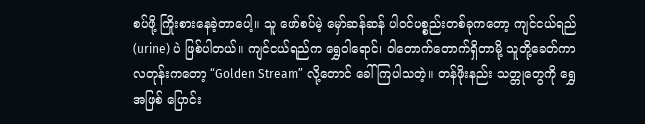စပ်ဖို့ ကြိုးစားနေခဲ့တာပေါ့။ သူ ဖော်စပ်မဲ့ မှော်ဆန်ဆန် ပါဝင်ပစ္စည်းတစ်ခုကတော့ ကျင်ငယ်ရည် (urine) ပဲ ဖြစ်ပါတယ်။ ကျင်ငယ်ရည်က ရွှေဝါရောင်၊ ဝါတောက်တောက်ရှိတာမို့ သူတို့ခေတ်ကာလတုန်းကတော့ “Golden Stream” လို့တောင် ခေါ်ကြပါသတဲ့။ တန်ဖိုးနည်း သတ္တုတွေကို ရွှေအဖြစ် ပြောင်း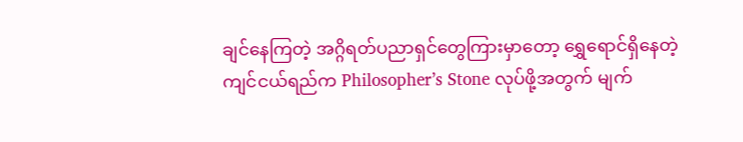ချင်နေကြတဲ့ အဂ္ဂိရတ်ပညာရှင်တွေကြားမှာတော့ ရွှေရောင်ရှိနေတဲ့ ကျင်ငယ်ရည်က Philosopher’s Stone လုပ်ဖို့အတွက် မျက်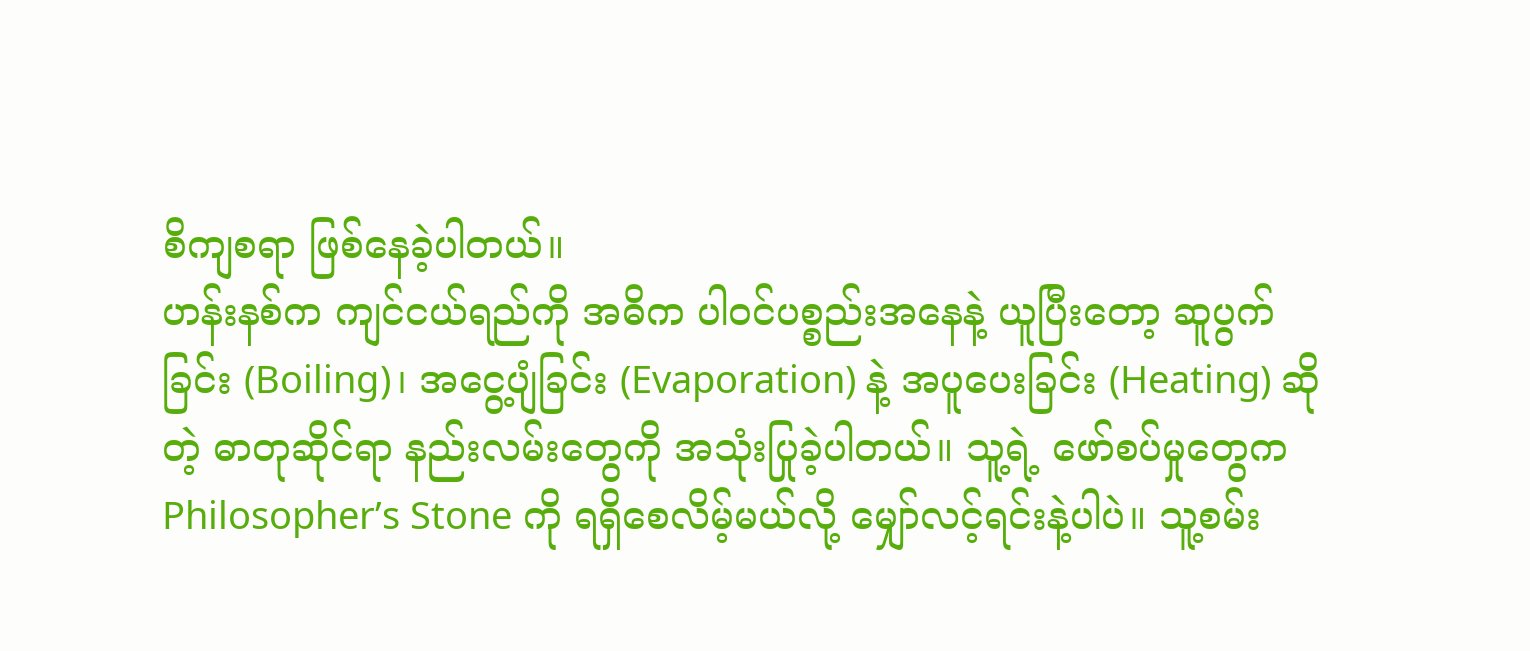စိကျစရာ ဖြစ်နေခဲ့ပါတယ်။
ဟန်းနစ်က ကျင်ငယ်ရည်ကို အဓိက ပါဝင်ပစ္စည်းအနေနဲ့ ယူပြီးတော့ ဆူပွက်ခြင်း (Boiling)၊ အငွေ့ပျံခြင်း (Evaporation) နဲ့ အပူပေးခြင်း (Heating) ဆိုတဲ့ ဓာတုဆိုင်ရာ နည်းလမ်းတွေကို အသုံးပြုခဲ့ပါတယ်။ သူ့ရဲ့ ဖော်စပ်မှုတွေက Philosopher’s Stone ကို ရရှိစေလိမ့်မယ်လို့ မျှော်လင့်ရင်းနဲ့ပါပဲ။ သူ့စမ်း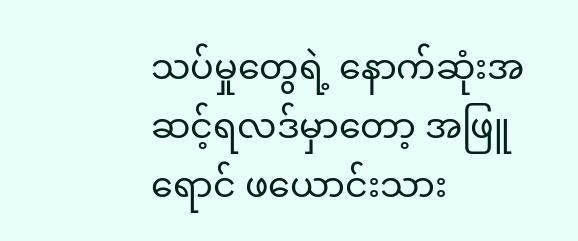သပ်မှုတွေရဲ့ နောက်ဆုံးအဆင့်ရလဒ်မှာတော့ အဖြူရောင် ဖယောင်းသား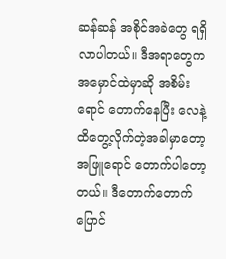ဆန်ဆန် အစိုင်အခဲတွေ ရရှိလာပါတယ်။ ဒီအရာတွေက အမှောင်ထဲမှာဆို အစိမ်းရောင် တောက်နေပြီး လေနဲ့ ထိတွေ့လိုက်တဲ့အခါမှာတော့ အဖြူရောင် တောက်ပါတော့တယ်။ ဒီတောက်တောက်ပြောင်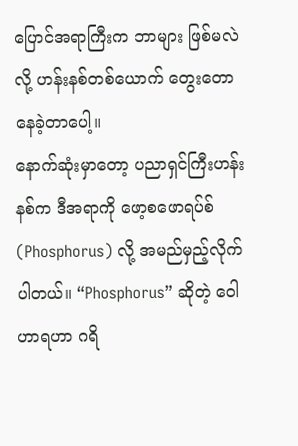ပြောင်အရာကြီးက ဘာများ ဖြစ်မလဲလို့ ဟန်းနစ်တစ်ယောက် တွေးတောနေခဲ့တာပေါ့။
နောက်ဆုံးမှာတော့ ပညာရှင်ကြီးဟန်းနစ်က ဒီအရာကို ဖော့စဖောရပ်စ် (Phosphorus) လို့ အမည်မှည့်လိုက်ပါတယ်။ “Phosphorus” ဆိုတဲ့ ဝေါဟာရဟာ ဂရိ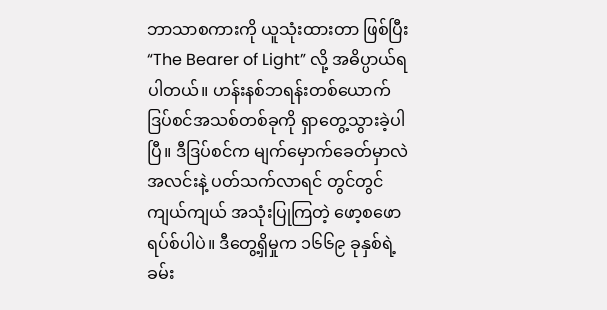ဘာသာစကားကို ယူသုံးထားတာ ဖြစ်ပြီး “The Bearer of Light” လို့ အဓိပ္ပာယ်ရပါတယ်။ ဟန်းနစ်ဘရန်းတစ်ယောက် ဒြပ်စင်အသစ်တစ်ခုကို ရှာတွေ့သွားခဲ့ပါပြီ။ ဒီဒြပ်စင်က မျက်မှောက်ခေတ်မှာလဲ အလင်းနဲ့ ပတ်သက်လာရင် တွင်တွင်ကျယ်ကျယ် အသုံးပြုကြတဲ့ ဖော့စဖောရပ်စ်ပါပဲ။ ဒီတွေ့ရှိမှုက ၁၆၆၉ ခုနှစ်ရဲ့ ခမ်း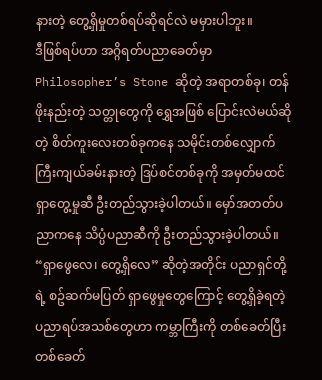နားတဲ့ တွေ့ရှိမှုတစ်ရပ်ဆိုရင်လဲ မမှားပါဘူး။
ဒီဖြစ်ရပ်ဟာ အဂ္ဂိရတ်ပညာခေတ်မှာ Philosopher’s Stone ဆိုတဲ့ အရာတစ်ခု၊ တန်ဖိုးနည်းတဲ့ သတ္တုတွေကို ရွှေအဖြစ် ပြောင်းလဲမယ်ဆိုတဲ့ စိတ်ကူးလေးတစ်ခုကနေ သမိုင်းတစ်လျှောက် ကြီးကျယ်ခမ်းနားတဲ့ ဒြပ်စင်တစ်ခုကို အမှတ်မထင် ရှာတွေ့မှုဆီ ဦးတည်သွားခဲ့ပါတယ်။ မှော်အတတ်ပညာကနေ သိပ္ပံပညာဆီကို ဦးတည်သွားခဲ့ပါတယ်။ “ရှာဖွေလေ၊ တွေ့ရှိလေ” ဆိုတဲ့အတိုင်း ပညာရှင်တို့ရဲ့ စဥ်ဆက်မပြတ် ရှာဖွေမှုတွေကြောင့် တွေ့ရှိခဲ့ရတဲ့ ပညာရပ်အသစ်တွေဟာ ကမ္ဘာကြီးကို တစ်ခေတ်ပြီး တစ်ခေတ်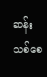ဆန်းသစ်စေ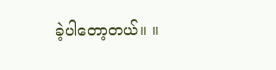ခဲ့ပါတော့တယ်။ ။